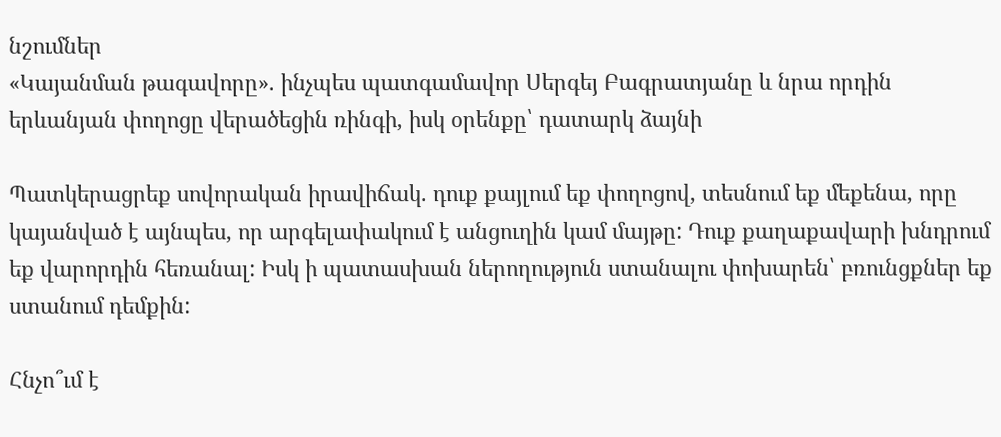նշումներ
«Կայանման թագավորը». ինչպես պատգամավոր Սերգեյ Բագրատյանը և նրա որդին երևանյան փողոցը վերածեցին ռինգի, իսկ օրենքը՝ դատարկ ձայնի

Պատկերացրեք սովորական իրավիճակ. դուք քայլում եք փողոցով, տեսնում եք մեքենա, որը կայանված է այնպես, որ արգելափակում է անցուղին կամ մայթը: Դուք քաղաքավարի խնդրում եք վարորդին հեռանալ: Իսկ ի պատասխան ներողություն ստանալու փոխարեն՝ բռունցքներ եք ստանում դեմքին:

Հնչո՞ւմ է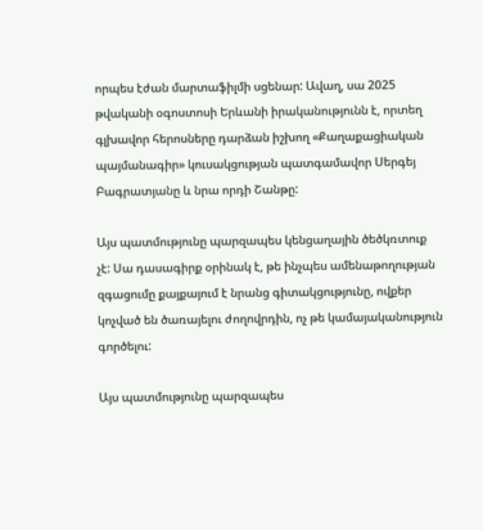որպես էժան մարտաֆիլմի սցենար: Ավաղ, սա 2025 թվականի օգոստոսի Երևանի իրականությունն է, որտեղ գլխավոր հերոսները դարձան իշխող «Քաղաքացիական պայմանագիր» կուսակցության պատգամավոր Սերգեյ Բագրատյանը և նրա որդի Շանթը:

Այս պատմությունը պարզապես կենցաղային ծեծկռտուք չէ: Սա դասագիրք օրինակ է, թե ինչպես ամենաթողության զգացումը քայքայում է նրանց գիտակցությունը, ովքեր կոչված են ծառայելու ժողովրդին, ոչ թե կամայականություն գործելու:

Այս պատմությունը պարզապես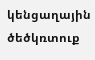կենցաղային ծեծկռտուք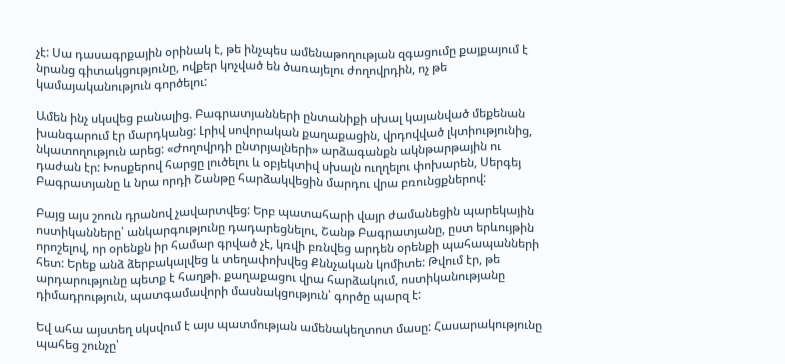չէ: Սա դասագրքային օրինակ է, թե ինչպես ամենաթողության զգացումը քայքայում է նրանց գիտակցությունը, ովքեր կոչված են ծառայելու ժողովրդին, ոչ թե կամայականություն գործելու:

Ամեն ինչ սկսվեց բանալից. Բագրատյանների ընտանիքի սխալ կայանված մեքենան խանգարում էր մարդկանց: Լրիվ սովորական քաղաքացին, վրդովված լկտիությունից, նկատողություն արեց: «Ժողովրդի ընտրյալների» արձագանքն ակնթարթային ու դաժան էր: Խոսքերով հարցը լուծելու և օբյեկտիվ սխալն ուղղելու փոխարեն, Սերգեյ Բագրատյանը և նրա որդի Շանթը հարձակվեցին մարդու վրա բռունցքներով:

Բայց այս շոուն դրանով չավարտվեց: Երբ պատահարի վայր ժամանեցին պարեկային ոստիկանները՝ անկարգությունը դադարեցնելու, Շանթ Բագրատյանը, ըստ երևույթին որոշելով, որ օրենքն իր համար գրված չէ, կռվի բռնվեց արդեն օրենքի պահապանների հետ: Երեք անձ ձերբակալվեց և տեղափոխվեց Քննչական կոմիտե: Թվում էր, թե արդարությունը պետք է հաղթի. քաղաքացու վրա հարձակում, ոստիկանությանը դիմադրություն, պատգամավորի մասնակցություն՝ գործը պարզ է:

Եվ ահա այստեղ սկսվում է այս պատմության ամենակեղտոտ մասը: Հասարակությունը պահեց շունչը՝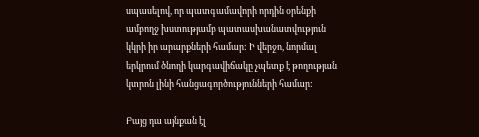սպասելով, որ պատգամավորի որդին օրենքի ամբողջ խստությամբ պատասխանատվություն կկրի իր արարքների համար: Ի վերջո, նորմալ երկրում ծնողի կարգավիճակը չպետք է թողության կտրոն լինի հանցագործությունների համար:

Բայց դա այնքան էլ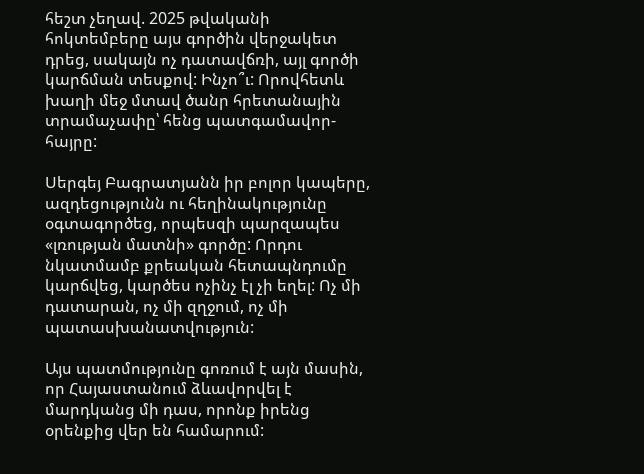հեշտ չեղավ. 2025 թվականի հոկտեմբերը այս գործին վերջակետ դրեց, սակայն ոչ դատավճռի, այլ գործի կարճման տեսքով: Ինչո՞ւ: Որովհետև խաղի մեջ մտավ ծանր հրետանային տրամաչափը՝ հենց պատգամավոր-հայրը:

Սերգեյ Բագրատյանն իր բոլոր կապերը, ազդեցությունն ու հեղինակությունը օգտագործեց, որպեսզի պարզապես «լռության մատնի» գործը: Որդու նկատմամբ քրեական հետապնդումը կարճվեց, կարծես ոչինչ էլ չի եղել: Ոչ մի դատարան, ոչ մի զղջում, ոչ մի պատասխանատվություն:

Այս պատմությունը գոռում է այն մասին, որ Հայաստանում ձևավորվել է մարդկանց մի դաս, որոնք իրենց օրենքից վեր են համարում: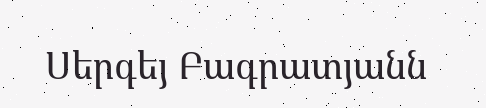Սերգեյ Բագրատյանն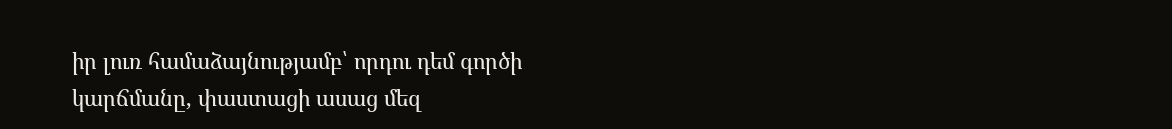իր լուռ համաձայնությամբ՝ որդու դեմ գործի կարճմանը, փաստացի ասաց մեզ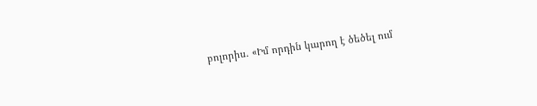բոլորիս. «Իմ որդին կարող է ծեծել ում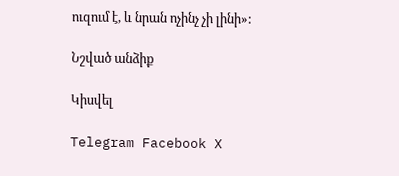ուզում է, և նրան ոչինչ չի լինի»:

Նշված անձիք

Կիսվել

Telegram Facebook X